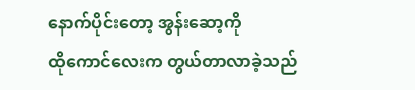နောက်ပိုင်းတော့ အွန်းဆော့ကို
ထိုကောင်လေးက တွယ်တာလာခဲ့သည်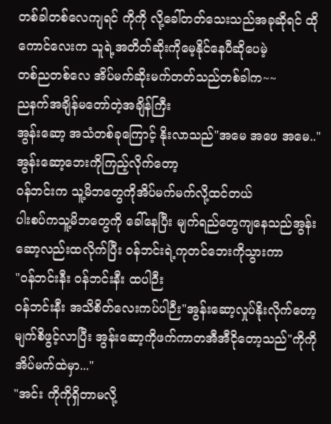တစ်ခါတစ်လေကျရင် ကိုကို လို့ခေါ်တတ်သေးသည်အခုဆိုရင် ထိုကောင်လေးက သူရဲ့အတိတ်ဆိုးကိုမေ့နိုင်နေပီဆိုပေမဲ့
တစ်ညတစ်လေ အိပ်မက်ဆိုးမက်တတ်သည်တစ်ခါက~~
ညနက်အချိန်မတော်တဲ့အချိန်ကြီး
အွန်းဆော့ အသံတစ်ခုကြောင့် နိုးလာသည်"အမေ အဖေ အမေ.."
အွန်းဆော့ဘေးကိုကြည့်လိုက်တော့
ဝန်ဘင်းက သူ့မိဘတွေကိုအိပ်မက်မက်လို့ထင်တယ်
ပါးစပ်ကသူ့မိဘတွေကို ခေါ်နေပြီး မျက်ရည်တွေကျနေသည်အွန်းဆော့လည်းထလိုက်ပြီး ဝန်ဘင်းရဲ့ကုတင်ဘေးကိုသွားကာ
"ဝန်ဘင်းနီး ဝန်ဘင်းနီး ထပါဉီး
ဝန်ဘင်းနီး အသိစိတ်လေးကပ်ပါဉီး"အွန်းဆော့လှုပ်နိုးလိုက်တော့
မျက်စိဖွင့်လာပြီး အွန်းဆော့ကိုဖက်ကာတအီအီငိုတော့သည်"ကိုကို အိပ်မက်ထဲမှာ..."
"အင်း ကိုကိုရှိတာမလို့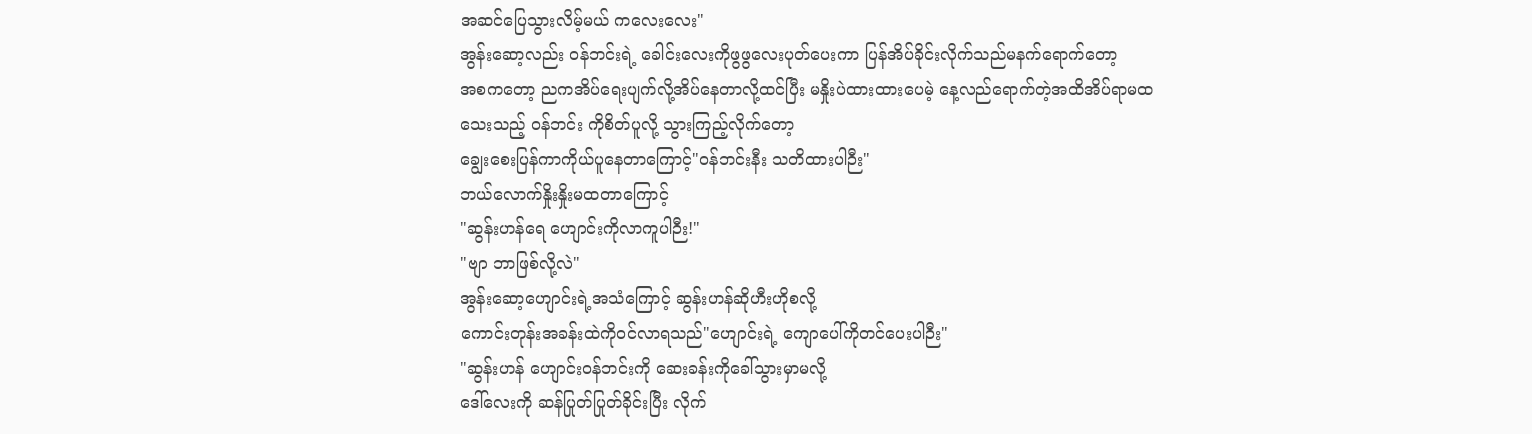အဆင်ပြေသွားလိမ့်မယ် ကလေးလေး"
အွန်းဆော့လည်း ဝန်ဘင်းရဲ့ ခေါင်းလေးကိုဖွဖွလေးပုတ်ပေးကာ ပြန်အိပ်ခိုင်းလိုက်သည်မနက်ရောက်တော့
အစကတော့ ညကအိပ်ရေးပျက်လို့အိပ်နေတာလို့ထင်ပြီး မနှိုးပဲထားထားပေမဲ့ နေ့လည်ရောက်တဲ့အထိအိပ်ရာမထသေးသည့် ဝန်ဘင်း ကိုစိတ်ပူလို့ သွားကြည့်လိုက်တော့
ချွေးစေးပြန်ကာကိုယ်ပူနေတာကြောင့်"ဝန်ဘင်းနီး သတိထားပါဉီး"
ဘယ်လောက်နှိုးနှိုးမထတာကြောင့်
"ဆွန်းဟန်ရေ ဟျောင်းကိုလာကူပါဉီး!"
"ဗျာ ဘာဖြစ်လို့လဲ"
အွန်းဆော့ဟျောင်းရဲ့အသံကြောင့် ဆွန်းဟန်ဆိုဟီးဟိုစလို့
ကောင်းတုန်းအခန်းထဲကိုဝင်လာရသည်"ဟျောင်းရဲ့ ကျောပေါ်ကိုတင်ပေးပါဉီး"
"ဆွန်းဟန် ဟျောင်းဝန်ဘင်းကို ဆေးခန်းကိုခေါ်သွားမှာမလို့
ဒေါ်လေးကို ဆန်ပြုတ်ပြုတ်ခိုင်းပြီး လိုက်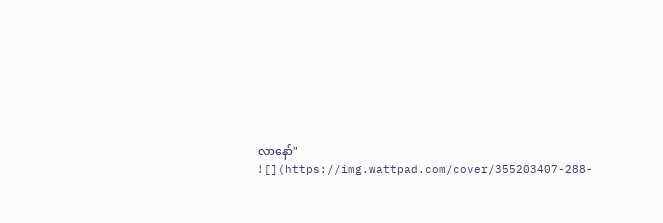လာနော်"
![](https://img.wattpad.com/cover/355203407-288-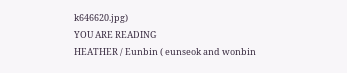k646620.jpg)
YOU ARE READING
HEATHER / Eunbin ( eunseok and wonbin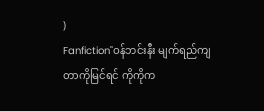)
Fanfiction"ဝန်ဘင်းနီး မျက်ရည်ကျတာကိုမြင်ရင် ကိုကိုက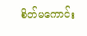စိတ်မကောင်း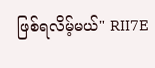ဖြစ်ရလိမ့်မယ်" RII7E